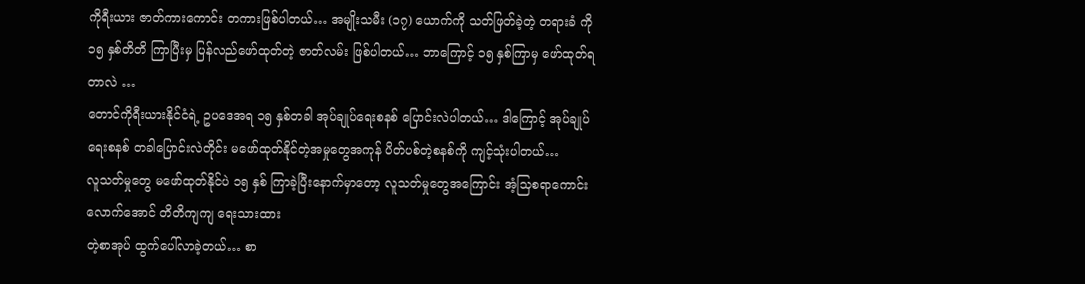ကိုရီးယား ဇာတ်ကားကောင်း တကားဖြစ်ပါတယ်… အမျိုးသမီး (၁၇) ယောက်ကို သတ်ဖြတ်ခဲ့တဲ့ တရားခံ ကို ၁၅ နှစ်တိတိ ကြာပြီးမှ ပြန်လည်ဖော်ထုတ်တဲ့ ဇာတ်လမ်း ဖြစ်ပါတယ်… ဘာကြောင့် ၁၅ နှစ်ကြာမှ ဖော်ထုတ်ရတာလဲ …
တောင်ကိုရီးယားနိုင်ငံရဲ့ ဥပဒေအရ ၁၅ နှစ်တခါ အုပ်ချုပ်ရေးစနစ် ပြောင်းလဲပါတယ်… ဒါကြောင့် အုပ်ချုပ်ရေးစနစ် တခါပြောင်းလဲတိုင်း မဖော်ထုတ်နိုင်တဲ့အမှုတွေအကုန် ပိတ်ပစ်တဲ့စနစ်ကို ကျင့်သုံးပါတယ်…
လူသတ်မှုတွေ မဖော်ထုတ်နိုင်ပဲ ၁၅ နှစ် ကြာခဲ့ပြီးနောက်မှာတော့ လူသတ်မှုတွေအကြောင်း အံ့သြစရာကောင်းလောက်အောင် တိတိကျကျ ရေးသားထား
တဲ့စာအုပ် ထွက်ပေါ်လာခဲ့တယ်… စာ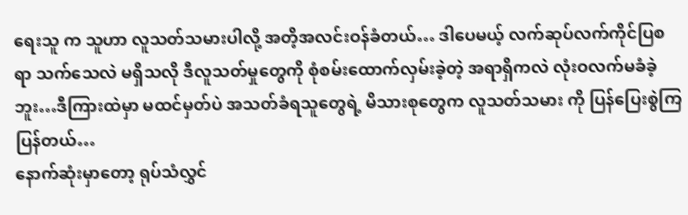ရေးသူ က သူဟာ လူသတ်သမားပါလို့ အတိ့အလင်းဝန်ခံတယ်… ဒါပေမယ့် လက်ဆုပ်လက်ကိုင်ပြစရာ သက်သေလဲ မရှိသလို ဒီလူသတ်မှုတွေကို စုံစမ်းထောက်လှမ်းခဲ့တဲ့ အရာရှိကလဲ လုံးဝလက်မခံခဲ့ဘူး…ဒီကြားထဲမှာ မထင်မှတ်ပဲ အသတ်ခံရသူတွေရဲ့ မိသားစုတွေက လူသတ်သမား ကို ပြန်ပြေးစွဲကြပြန်တယ်…
နောက်ဆုံးမှာတော့ ရုပ်သံလွှင်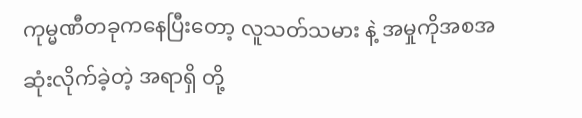ကုမ္မဏီတခုကနေပြီးတော့ လူသတ်သမား နဲ့ အမှုကိုအစအဆုံးလိုက်ခဲ့တဲ့ အရာရှိ တို့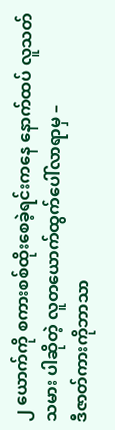၂ ယောက်ကို စကားစစ်ထိုးစေခဲ့ရင်းကနေ နောက်ထပ် လူသတ်သမား ပါဆိုတဲ့ လူတယောက်ထွက်ပေါ်လာရာမှ –
ဒီဇာတ်ကားကိုဘာသာ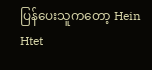ပြန်ပေးသူကတော့ Hein Htet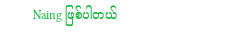Naing ဖြစ်ပါတယ်